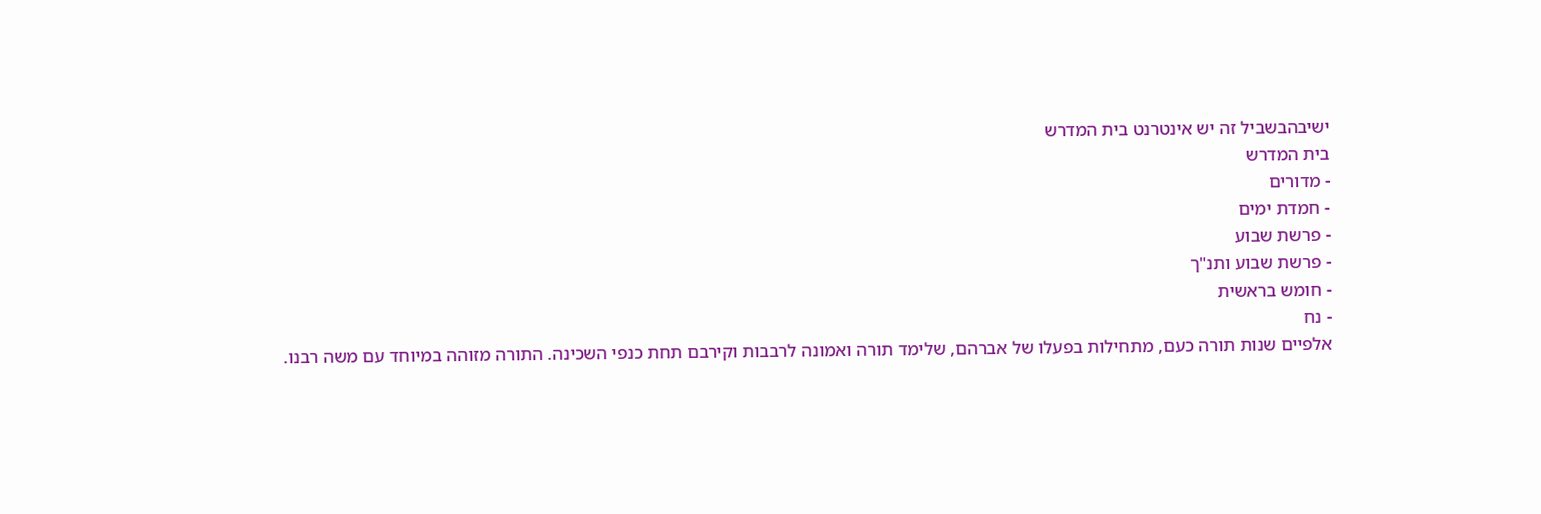ישיבהבשביל זה יש אינטרנט בית המדרש
בית המדרש
- מדורים
- חמדת ימים
- פרשת שבוע
- פרשת שבוע ותנ"ך
- חומש בראשית
- נח
אלפיים שנות תורה כעם, מתחילות בפעלו של אברהם, שלימד תורה ואמונה לרבבות וקירבם תחת כנפי השכינה. התורה מזוהה במיוחד עם משה רבנו.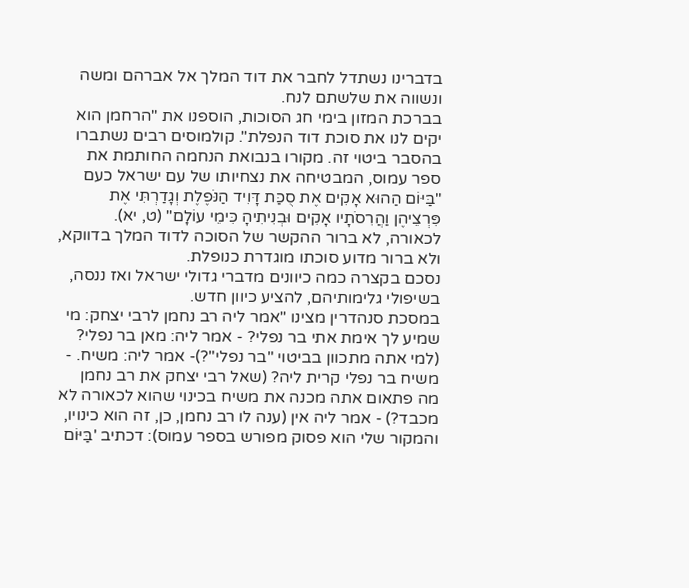בדברינו נשתדל לחבר את דוד המלך אל אברהם ומשה ונשווה את שלשתם לנח.
בברכת המזון בימי חג הסוכות, הוספנו את "הרחמן הוא יקים לנו את סוכת דוד הנפלת". קולמוסים רבים נשתברו בהסבר ביטוי זה. מקורו בנבואת הנחמה החותמת את ספר עמוס, המבטיחה את נצחיותו של עם ישראל כעם "בַּיּוֹם הַהוּא אָקִים אֶת סֻכַּת דָּוִיד הַנֹּפֶלֶת וְגָדַרְתִּי אֶת פִּרְצֵיהֶן וַהֲרִסֹתָיו אָקִים וּבְנִיתִיהָ כִּימֵי עוֹלָם" (ט, יא). לכאורה, לא ברור ההקשר של הסוכה לדוד המלך בדווקא, ולא ברור מדוע סוכתו מוגדרת כנופלת.
נסכם בקצרה כמה כיוונים מדברי גדולי ישראל ואז ננסה, בשיפולי גלימותיהם, להציע כיוון חדש.
במסכת סנהדרין מצינו "אמר ליה רב נחמן לרבי יצחק: מי שמיע לך אימת אתי בר נפלי? - אמר ליה: מאן בר נפלי? (למי אתה מתכוון בביטוי "בר נפלי"?)- אמר ליה: משיח. - משיח בר נפלי קרית ליה? (שאל רבי יצחק את רב נחמן מה פתאום אתה מכנה את משיח בכינוי שהוא לכאורה לא מכבד?) - אמר ליה אין (ענה לו רב נחמן, כן, זה הוא כינויו, והמקור שלי הוא פסוק מפורש בספר עמוס): דכתיב 'בַּיּוֹם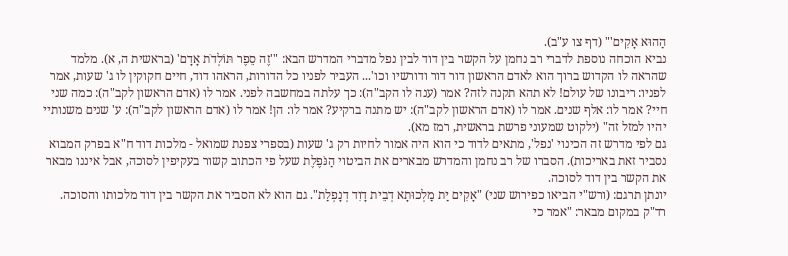הַהוּא אָקִים'" (דף צו ע"ב).
נביא הוכחה נוספת לדברי רב נחמן על הקשר בין דוד לבין נפל מדברי המדרש הבא: "'זֶה סֵפֶר תּוֹלְדֹת אָדָם' (בראשית ה, א). מלמד שהראה לו הקדוש ברוך הוא לאדם הראשון דור דור ודורשיו וכו'... העביר לפניו כל הדורות, הראהו דוד, חיים חקוקין לו ג' שעות, אמר לפניו: ריבונו של עולם! לא תהא תקנה לזה? אמר (ענה לו הקב"ה): כך עלתה במחשבה לפני. אמר לו (אדם הראשון לקב"ה): כמה שני חיי? אמר לו: אלף שנים. אמר לו (אדם הראשון לקב"ה): יש מתנה ברקיע? אמר לו: הן! אמר לו (אדם הראשון לקב"ה): ע' שנים משנותיי יהיו למזל זה" (ילקוט שמעוני פרשת בראשית, רמז מא).
גם לפי מדרש זה הכינוי 'נפל', מתאים לדוד כי הוא היה אמור לחיות רק ג' שעות (בספרי צפנת שמואל - מלכות דוד ח"א בפרק המבוא נסביר זאת באריכות). הסברו של רב נחמן והמדרש מבארים את הביטוי הַנֹּפֶלֶת שעל פי הכתוב קשור בעקיפין לסוכה, אבל איננו מבאר את הקשר בין דוד לסוכה.
יונתן תרגם: (ורש"י הביאו כפירוש שני) "אָקִים יַת מַלְכוּתָא דְבֵית דָוִד דְנָפְלַת". גם הוא לא הסביר את הקשר בין דוד מלכותו והסוכה.
רד"ק במקום מבאר: "אמר כי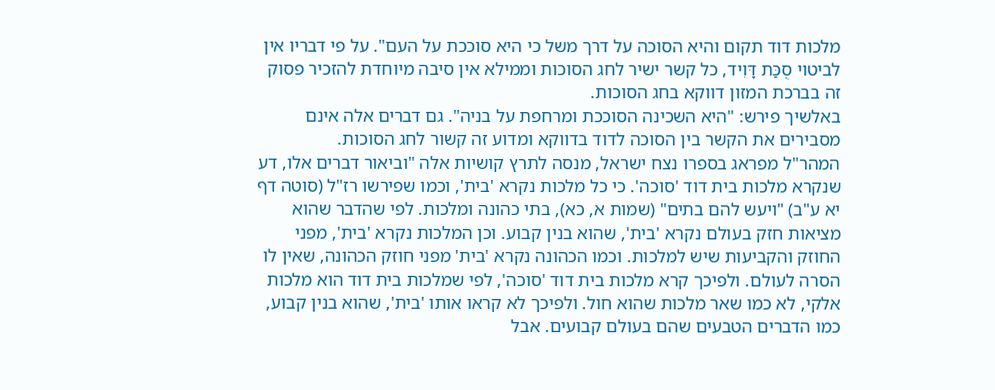מלכות דוד תקום והיא הסוכה על דרך משל כי היא סוככת על העם". על פי דבריו אין לביטוי סֻכַּת דָּוִיד, כל קשר ישיר לחג הסוכות וממילא אין סיבה מיוחדת להזכיר פסוק זה בברכת המזון דווקא בחג הסוכות.
באלשיך פירש: "היא השכינה הסוככת ומרחפת על בניה". גם דברים אלה אינם מסבירים את הקשר בין הסוכה לדוד בדווקא ומדוע זה קשור לחג הסוכות.
המהר"ל מפראג בספרו נצח ישראל, מנסה לתרץ קושיות אלה "וביאור דברים אלו, דע שנקרא מלכות בית דוד 'סוכה'. כי כל מלכות נקרא 'בית', וכמו שפירשו רז"ל (סוטה דף יא ע"ב) "ויעש להם בתים" (שמות א, כא), בתי כהונה ומלכות. לפי שהדבר שהוא מציאות חזק בעולם נקרא 'בית', שהוא בנין קבוע. וכן המלכות נקרא 'בית', מפני החוזק והקביעות שיש למלכות. וכמו הכהונה נקרא 'בית' מפני חוזק הכהונה, שאין לו הסרה לעולם. ולפיכך קרא מלכות בית דוד 'סוכה', לפי שמלכות בית דוד הוא מלכות אלקי, לא כמו שאר מלכות שהוא חול. ולפיכך לא קראו אותו 'בית', שהוא בנין קבוע, כמו הדברים הטבעים שהם בעולם קבועים. אבל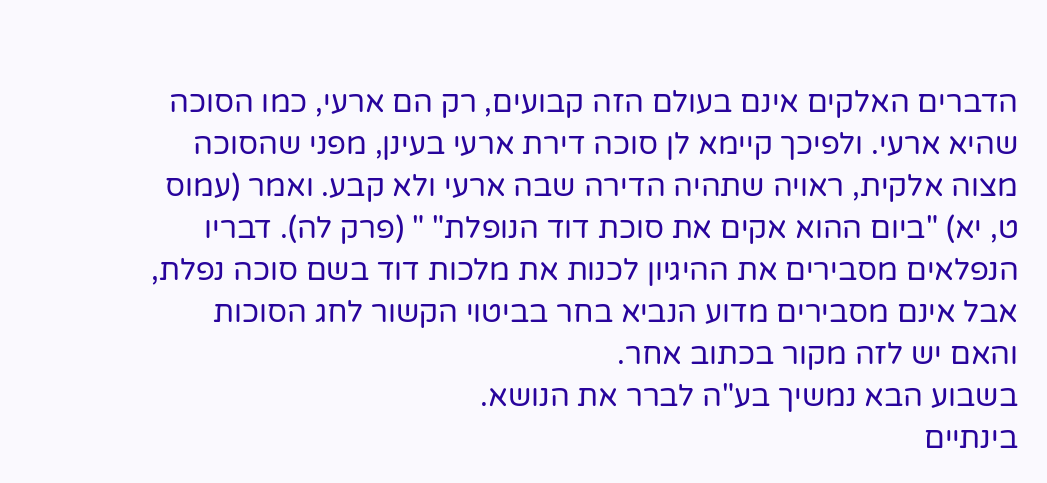הדברים האלקים אינם בעולם הזה קבועים, רק הם ארעי, כמו הסוכה שהיא ארעי. ולפיכך קיימא לן סוכה דירת ארעי בעינן, מפני שהסוכה מצוה אלקית, ראויה שתהיה הדירה שבה ארעי ולא קבע. ואמר (עמוס ט, יא) "ביום ההוא אקים את סוכת דוד הנופלת" " (פרק לה). דבריו הנפלאים מסבירים את ההיגיון לכנות את מלכות דוד בשם סוכה נפלת, אבל אינם מסבירים מדוע הנביא בחר בביטוי הקשור לחג הסוכות והאם יש לזה מקור בכתוב אחר.
בשבוע הבא נמשיך בע"ה לברר את הנושא.
בינתיים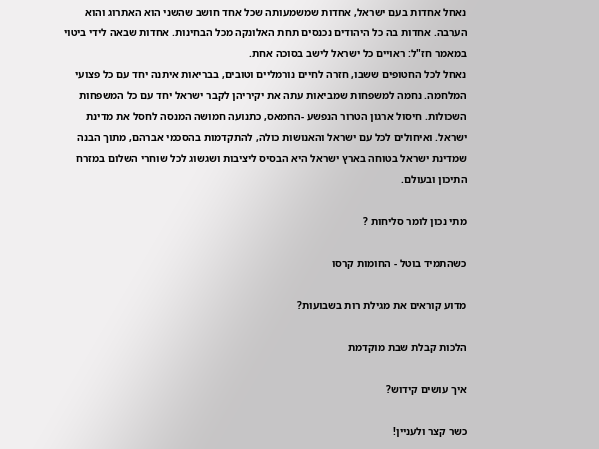נאחל אחדות בעם ישראל, אחדות שמשמעותה שכל אחד חושב שהשני הוא האתרוג והוא הערבה. אחדות בה כל היהודים נכנסים תחת האלונקה מכל הבחינות. אחדות שבאה לידי ביטוי במאמר חז"ל: ראויים כל ישראל לישב בסוכה אחת.
נאחל לכל החטופים ששבו, חזרה לחיים נורמליים וטובים, בבריאות איתנה יחד עם כל פצועי המלחמה. נחמה למשפחות שמביאות עתה את יקיריהן לקבר ישראל יחד עם כל המשפחות השכולות. חיסול ארגון הטרור הנפשע -החמאס, כתנועה חמושה המנסה לחסל את מדינת ישראל. ואיחולים לכל עם ישראל והאנושות כולה, להתקדמות בהסכמי אברהם, מתוך הבנה שמדינת ישראל בטוחה בארץ ישראל היא הבסיס ליציבות ושגשוג לכל שוחרי השלום במזרח התיכון ובעולם.

מתי נכון לומר סליחות ?

כשהתמיד בוטל - החומות קרסו

מדוע קוראים את מגילת רות בשבועות?

הלכות קבלת שבת מוקדמת

איך עושים קידוש?

כשר קצר ולעניין!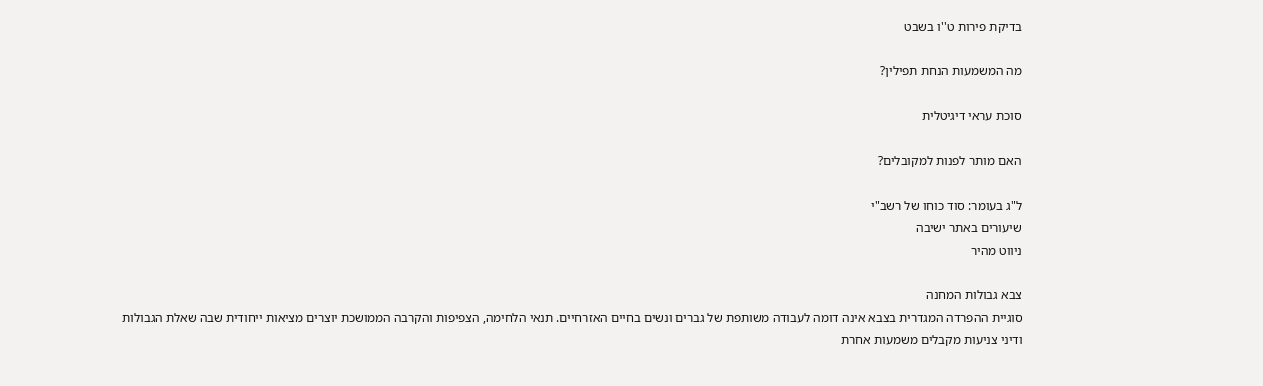בדיקת פירות ט''ו בשבט

מה המשמעות הנחת תפילין?

סוכת עראי דיגיטלית

האם מותר לפנות למקובלים?

ל"ג בעומר: סוד כוחו של רשב"י
שיעורים באתר ישיבה
ניווט מהיר

צבא גבולות המחנה
סוגיית ההפרדה המגדרית בצבא אינה דומה לעבודה משותפת של גברים ונשים בחיים האזרחיים. תנאי הלחימה, הצפיפות והקרבה הממושכת יוצרים מציאות ייחודית שבה שאלת הגבולות ודיני צניעות מקבלים משמעות אחרת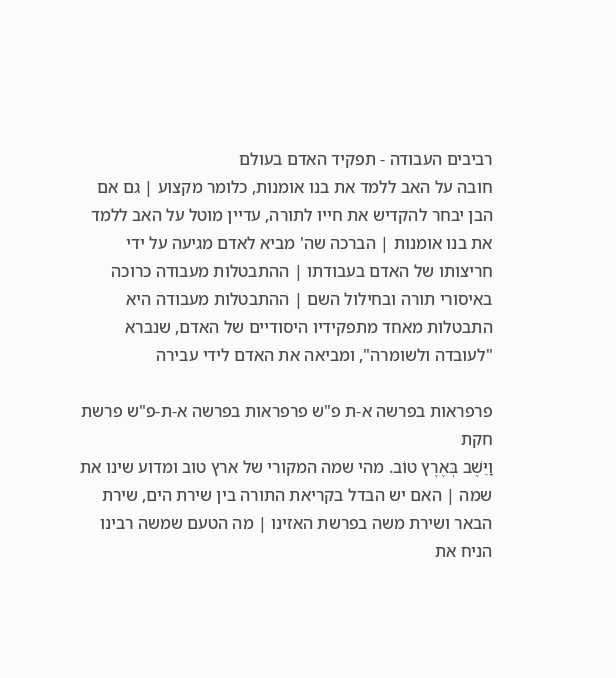רביבים העבודה - תפקיד האדם בעולם
חובה על האב ללמד את בנו אומנות, כלומר מקצוע | גם אם הבן יבחר להקדיש את חייו לתורה, עדיין מוטל על האב ללמד את בנו אומנות | הברכה שה' מביא לאדם מגיעה על ידי חריצותו של האדם בעבודתו | ההתבטלות מעבודה כרוכה באיסורי תורה ובחילול השם | ההתבטלות מעבודה היא התבטלות מאחד מתפקידיו היסודיים של האדם, שנברא "לעובדה ולשומרה", ומביאה את האדם לידי עבירה

פרפראות בפרשה א-ת פ"ש פרפראות בפרשה א-ת-פ"ש פרשת חקת
וַיֵּשֶׁב בְּאֶרֶץ טוֹב. מהי שמה המקורי של ארץ טוב ומדוע שינו את שמה | האם יש הבדל בקריאת התורה בין שירת הים, שירת הבאר ושירת משה בפרשת האזינו | מה הטעם שמשה רבינו הניח את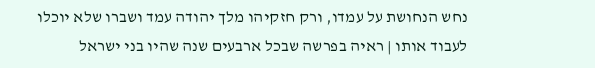נחש הנחושת על עמדו, ורק חזקיהו מלך יהודה עמד ושברו שלא יוכלו לעבוד אותו | ראיה בפרשה שבכל ארבעים שנה שהיו בני ישראל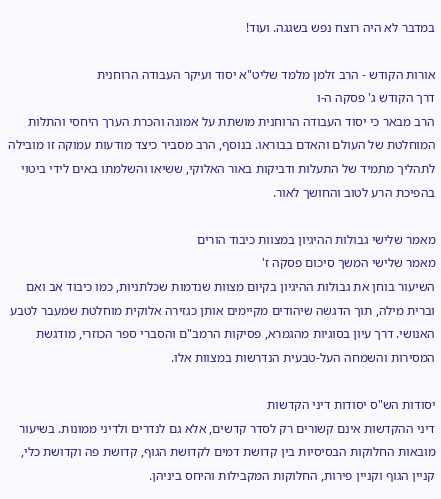במדבר לא היה רוצח נפש בשגגה. ועוד!

אורות הקודש - הרב זלמן מלמד שליט"א יסוד ועיקר העבודה הרוחנית
דרך הקודש ג' פסקה ה-ו
הרב מבאר כי יסוד העבודה הרוחנית מושתת על אמונה והכרת הערך היחסי והתלות המוחלטת של העולם והאדם בבוראו. בנוסף, הרב מסביר כיצד מודעות עמוקה זו מובילה לתהליך מתמיד של התעלות ודביקות באור האלוקי, ששיאו והשלמתו באים לידי ביטוי בהפיכת הרע לטוב והחושך לאור.

מאמר שלישי גבולות ההיגיון במצוות כיבוד הורים
מאמר שלישי המשך סיכום פסקה ז'
השיעור בוחן את גבולות ההיגיון בקיום מצוות שנדמות שכלתניות, כמו כיבוד אב ואם וברית מילה, תוך הדגשה שיהודים מקיימים אותן כגזירה אלוקית מוחלטת שמעבר לטבע האנושי. דרך עיון בסוגיות מהגמרא, פסיקות הרמב"ם והסברי ספר הכוזרי, מודגשת המסירות והשמחה העל-טבעית הנדרשות במצוות אלו.

יסודות הש"ס יסודות דיני הקדשות
דיני ההקדשות אינם קשורים רק לסדר קדשים, אלא גם לנדרים ולדיני ממונות. בשיעור מובאות החלוקות הבסיסיות בין קדושת דמים לקדושת הגוף, קדושת פה וקדושת כלי, קניין הגוף וקניין פירות, החלוקות המקבילות והיחס ביניהן.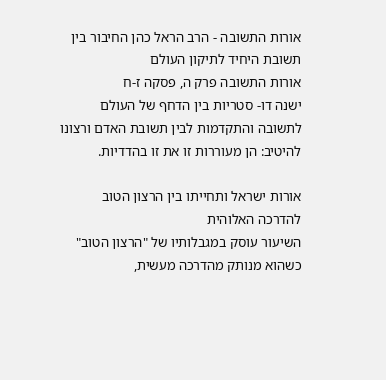אורות התשובה - הרב הראל כהן החיבור בין תשובת היחיד לתיקון העולם
אורות התשובה פרק ה, פסקה ז-ח
ישנה דו- סטריות בין הדחף של העולם לתשובה והתקדמות לבין תשובת האדם ורצונו להיטיב: הן מעוררות זו את זו בהדדיות.

אורות ישראל ותחייתו בין הרצון הטוב להדרכה האלוהית
השיעור עוסק במגבלותיו של "הרצון הטוב" כשהוא מנותק מהדרכה מעשית,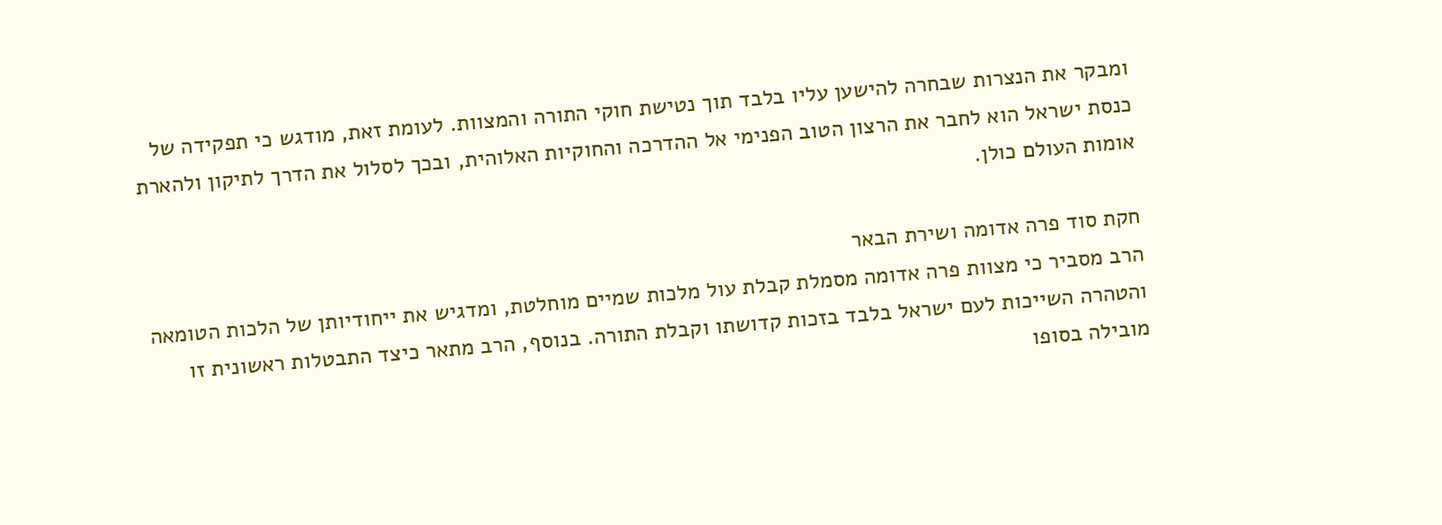ומבקר את הנצרות שבחרה להישען עליו בלבד תוך נטישת חוקי התורה והמצוות. לעומת זאת, מודגש כי תפקידה של כנסת ישראל הוא לחבר את הרצון הטוב הפנימי אל ההדרכה והחוקיות האלוהית, ובכך לסלול את הדרך לתיקון ולהארת אומות העולם כולן.

חקת סוד פרה אדומה ושירת הבאר
הרב מסביר כי מצוות פרה אדומה מסמלת קבלת עול מלכות שמיים מוחלטת, ומדגיש את ייחודיותן של הלכות הטומאה והטהרה השייכות לעם ישראל בלבד בזכות קדושתו וקבלת התורה. בנוסף, הרב מתאר כיצד התבטלות ראשונית זו מובילה בסופו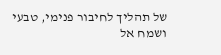של תהליך לחיבור פנימי, טבעי ושמח אל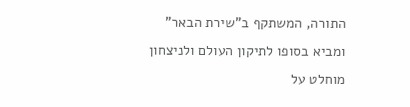התורה, המשתקף ב"שירת הבאר" ומביא בסופו לתיקון העולם ולניצחון מוחלט על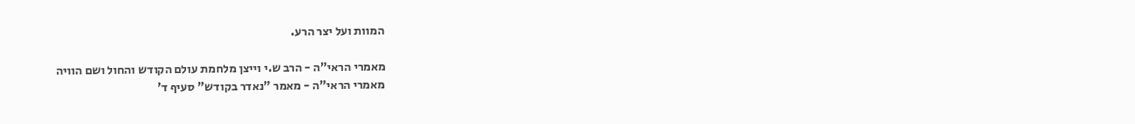המוות ועל יצר הרע.

מאמרי הראי"ה - הרב ש.י וייצן מלחמת עולם הקודש והחול ושם הוויה
מאמרי הראי"ה - מאמר "נאדר בקודש" סעיף ד'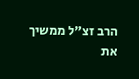הרב זצ"ל ממשיך את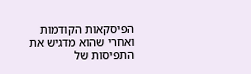הפיסקאות הקודמות ואחרי שהוא מדגיש את התפיסות של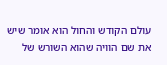עולם הקודש והחול הוא אומר שיש את שם הוויה שהוא השורש של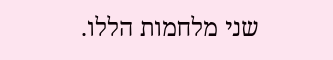שני מלחמות הללו.